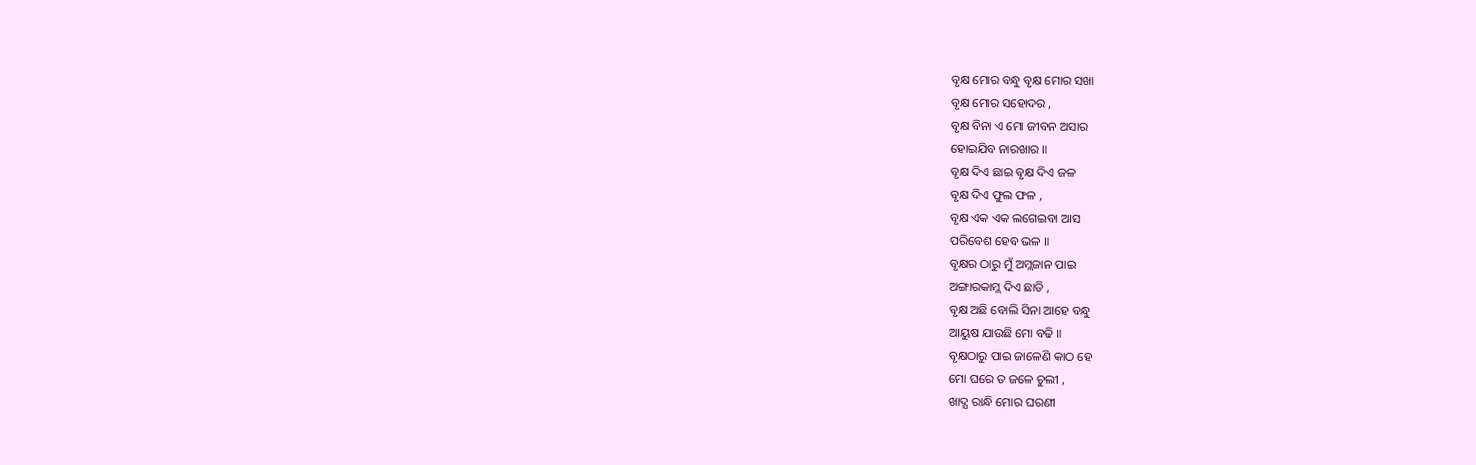ବୃକ୍ଷ ମୋର ବନ୍ଧୁ ବୃକ୍ଷ ମୋର ସଖା
ବୃକ୍ଷ ମୋର ସହୋଦର ,
ବୃକ୍ଷ ବିନା ଏ ମୋ ଜୀବନ ଅସାର
ହୋଇଯିବ ନାରଖାର ॥
ବୃକ୍ଷ ଦିଏ ଛାଇ ବୃକ୍ଷ ଦିଏ ଜଳ
ବୃକ୍ଷ ଦିଏ ଫୁଲ ଫଳ ,
ବୃକ୍ଷ ଏକ ଏକ ଲଗେଇବା ଆସ
ପରିବେଶ ହେବ ଭଳ ॥
ବୃକ୍ଷର ଠାରୁ ମୁଁ ଅମ୍ଲଜାନ ପାଇ
ଅଙ୍ଗାରକାମ୍ଲ ଦିଏ ଛାଡି ,
ବୃକ୍ଷ ଅଛି ବୋଲି ସିନା ଆହେ ବନ୍ଧୁ
ଆୟୁଷ ଯାଉଛି ମୋ ବଢି ॥
ବୃକ୍ଷଠାରୁ ପାଇ ଜାଳେଣି କାଠ ହେ
ମୋ ଘରେ ତ ଜଳେ ଚୁଲୀ ,
ଖାଦ୍ଯ ରାନ୍ଧି ମୋର ଘରଣୀ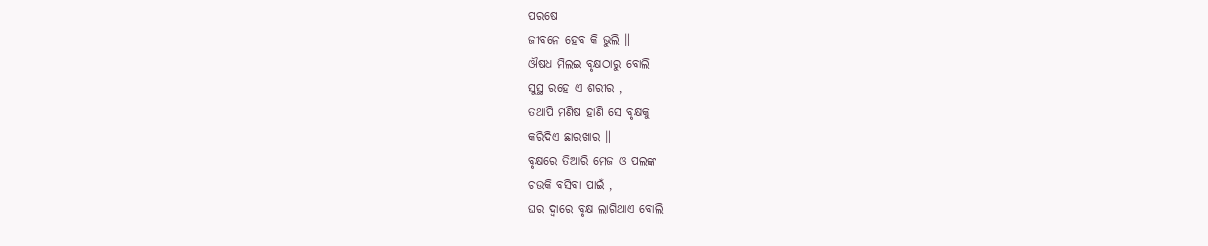ପରଷେ
ଜୀବନେ ହେବ କି ଭୁଲି ॥
ଔଷଧ ମିଲଇ ବୃକ୍ଷଠାରୁ ବୋଲି
ସୁସ୍ଥ ରହେ ଏ ଶରୀର ,
ତଥାପି ମଣିଷ ହାଣି ସେ ବୃକ୍ଷକୁ
କରିଦିଏ ଛାରଖାର ॥
ବୃକ୍ଷରେ ତିଆରି ମେଜ ଓ ପଲଙ୍କ
ଚଉକି ବସିବା ପାଇଁ ,
ଘର ଦ୍ବାରେ ବୃକ୍ଷ ଲାଗିଥାଏ ବୋଲି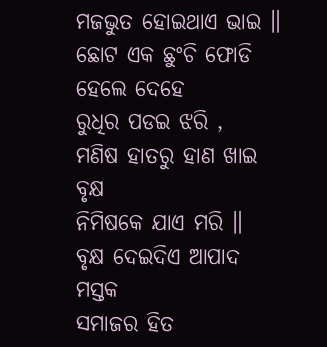ମଜଭୁତ ହୋଇଥାଏ ଭାଇ ॥
ଛୋଟ ଏକ ଛୁଂଚି ଫୋଡି ହେଲେ ଦେହେ
ରୁଧିର ପଡଇ ଝରି ,
ମଣିଷ ହାତରୁ ହାଣ ଖାଇ ବୃକ୍ଷ
ନିମିଷକେ ଯାଏ ମରି ॥
ବୃକ୍ଷ ଦେଇଦିଏ ଆପାଦ ମସ୍ତକ
ସମାଜର ହିତ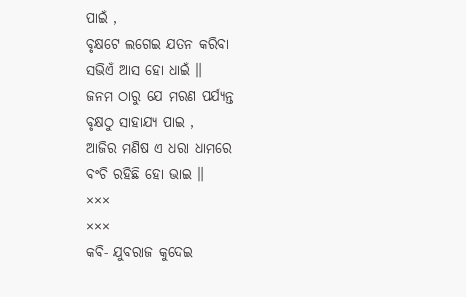ପାଇଁ ,
ବୃକ୍ଷଟେ ଲଗେଇ ଯତନ କରିବା
ସଭିଏଁ ଆସ ହୋ ଧାଇଁ ॥
ଜନମ ଠାରୁ ଯେ ମରଣ ପର୍ଯ୍ଯନ୍ତ
ବୃକ୍ଷଠୁ ସାହାଯ୍ଯ ପାଇ ,
ଆଜିର ମଣିଷ ଏ ଧରା ଧାମରେ
ବଂଚି ରହିଛି ହୋ ଭାଇ ॥
×××
×××
କବି‐ ଯୁବରାଜ କୁଦେଇ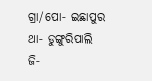ଗ୍ରା/ପୋ‐ ଇଛାପୁର
ଥା‐ ଡୁଙ୍ଗୁରିପାଲି
ଜି‐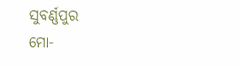ସୁବର୍ଣ୍ଣପୁର
ମୋ‐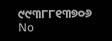୯୯୩୮୮୧୩୭୦୬
No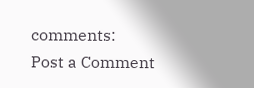comments:
Post a Comment